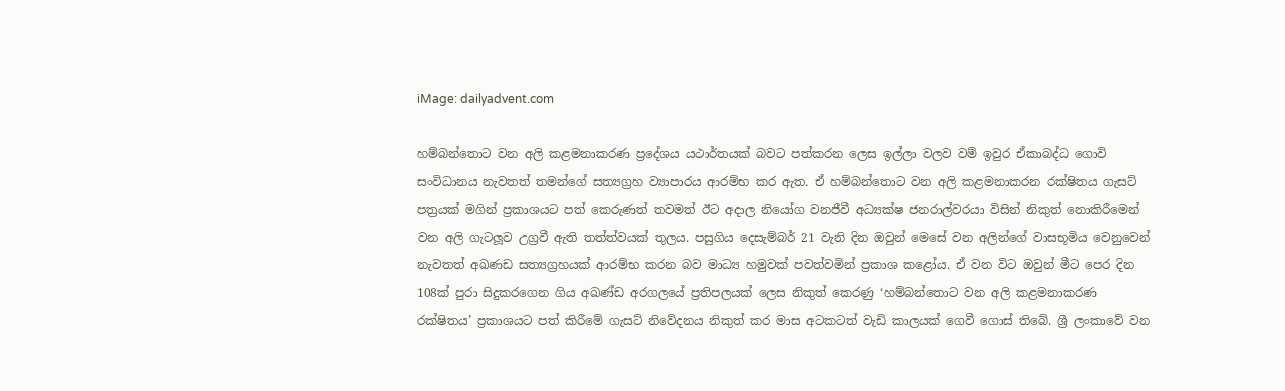iMage: dailyadvent.com

හම්බන්තොට වන අලි කළමනාකරණ ප්‍රදේශය යථාර්තයක් බවට පත්කරන ලෙස ඉල්ලා වලව වම් ඉවුර ඒකාබද්ධ ගොවි සංවිධානය නැවතත් තමන්ගේ සත්‍යග්‍රහ ව්‍යාපාරය ආරම්භ කර ඇත. ඒ හම්බන්තොට වන අලි කළමනාකරන රක්ෂිතය ගැසට් පත්‍රයක් මගින් ප්‍රකාශයට පත් කෙරුණත් තවමත් ඊට අදාල නියෝග වනජීවී අධ්‍යක්ෂ ජනරාල්වරයා විසින් නිකුත් නොකිරීමෙන් වන අලි ගැටලූව උග්‍රවී ඇති තත්ත්වයක්‌ තුලය. පසුගිය දෙසැම්බර් 21 වැනි දින ඔවුන් මෙසේ වන අලින්ගේ වාසභූමිය වෙනුවෙන් නැවතත් අඛණඩ සත්‍යග්‍රහයක් ආරම්භ කරන බව මාධ්‍ය හමුවක් පවත්වමින් ප්‍රකාශ කළෝය. ඒ වන විට ඔවුන් මීට පෙර දින 108ක් පුරා සිදුකරගෙන ගිය අඛණ්ඩ අරගලයේ ප්‍රතිපලයක් ලෙස නිකුත් කෙරණු ‘හම්බන්තොට වන අලි කළමනාකරණ රක්ෂිතය’ ප්‍රකාශයට පත් කිරීමේ ගැසට් නිවේදනය නිකුත් කර මාස අටකටත් වැඩි කාලයක් ගෙවී ගොස් තිබේ. ශ්‍රී ලංකාවේ වන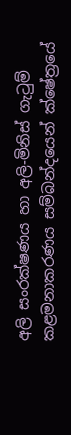අලි සංරක්ෂණය හා අලි-මිනිස් ගැටුම් කළමනාකරණය සම්බන්දයෙන් ක්ෂේත්‍රයේ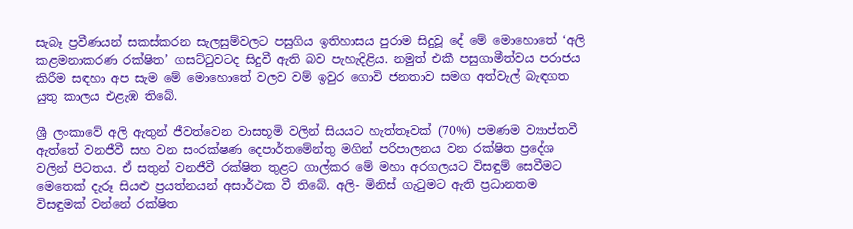සැබෑ ප්‍රවීණයන් සකස්කරන සැලසුම්වලට පසුගිය ඉතිහාසය පුරාම සිදුවූ දේ මේ මොහොතේ ‘අලි කළමනාකරණ රක්ෂිත’ ගසට්ටුවටද සිදුවී ඇති බව පැහැදිළිය. නමුත් එකී පසුගාමීත්වය පරාජය කිරීම සඳහා අප සැම මේ මොහොතේ වලව වම් ඉවුර ගොවි ජනතාව සමග අත්වැල් බැඳගත යුතු කාලය එළැඹ තිබේ.

ශ්‍රී ලංකාවේ අලි ඇතුන් ජීවත්වෙන වාසභූමි වලින් සියයට හැත්තෑවක් (70%) පමණම ව්‍යාප්තවී ඇත්තේ වනජීවී සහ වන සංරක්ෂණ දෙපාර්තමේන්තු මගින් පරිපාලනය වන රක්ෂිත ප්‍රදේශ වලින් පිටතය. ඒ සතුන් වනජීවී රක්ෂිත තුළට ගාල්කර මේ මහා අරගලයට විසඳුම් සෙවීමට මෙතෙක් දැරූ සියළු ප්‍රයත්නයන් අසාර්ථක වී තිබේ. අලි- මිනිස් ගැටුමට ඇති ප්‍රධානතම විසඳුමක් වන්නේ රක්ෂිත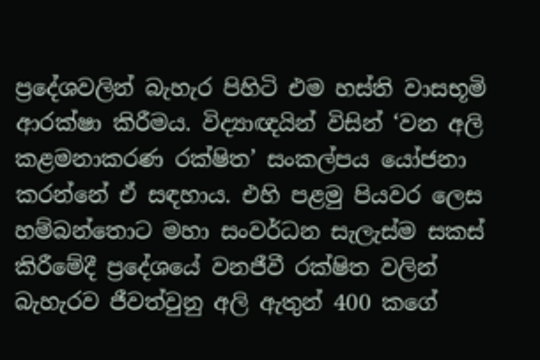ප්‍රදේශවලින් බැහැර පිහිටි එම හස්ති වාසභූමි ආරක්ෂා කිරීමය. විද්‍යාඥයින් විසින් ‘වන අලි කළමනාකරණ රක්ෂිත’ සංකල්පය යෝජනා කරන්නේ ඒ සඳහාය. එහි පළමු පියවර ලෙස හම්බන්තොට මහා සංවර්ධන සැලැස්ම සකස් කිරීමේදී ප්‍රදේශයේ වනජීවී රක්ෂිත වලින් බැහැරව ජීවත්වුනු අලි ඇතුන් 400 කගේ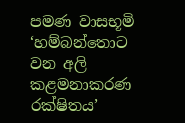පමණ වාසභූමි ‘හම්බන්තොට වන අලි කළමනාකරණ රක්ෂිතය’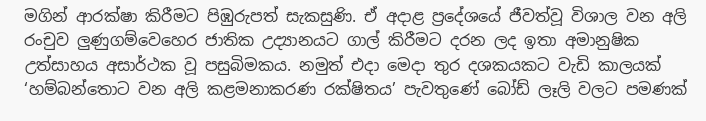මගින් ආරක්ෂා කිරීමට පිඹුරුපත් සැකසුණි. ඒ අදාළ ප්‍රදේශයේ ජීවත්වූ විශාල වන අලි රංචුව ලුණුගම්වෙහෙර ජාතික උද්‍යානයට ගාල් කිරීමට දරන ලද ඉතා අමානුෂික උත්සාහය අසාර්ථක වූ පසුබිමකය. නමුත් එදා මෙදා තුර දශකයකට වැඩි කාලයක් ‘හම්බන්තොට වන අලි කළමනාකරණ රක්ෂිතය’ පැවතුණේ බෝඩ් ලෑලි වලට පමණක්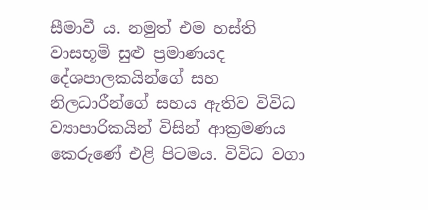සීමාවී ය. නමුත් එම හස්ති වාසභූමි සුළු ප්‍රමාණයද දේශපාලකයින්ගේ සහ නිලධාරීන්ගේ සහය ඇතිව විවිධ ව්‍යාපාරිකයින් විසින් ආක්‍රමණය කෙරුණේ එළි පිටමය. විවිධ වගා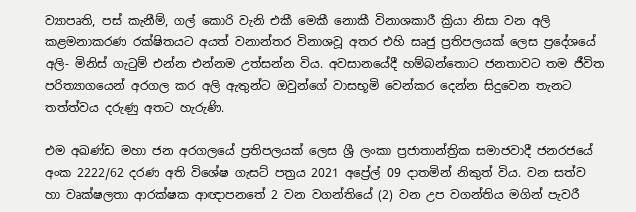ව්‍යාපෘති, පස් කැනීම්, ගල් කොරි වැනි එකී මෙකී නොකී විනාශකාරී ක්‍රියා නිසා වන අලි කළමනාකරණ රක්ෂිතයට අයත් වනාන්තර විනාශවූ අතර එහි සෘජු ප්‍රතිපලයක් ලෙස ප්‍රදේශයේ අලි- මිනිස් ගැටුම් එන්න එන්නම උත්සන්න විය. අවසානයේදී හම්බන්තොට ජනතාවට තම ජීවිත පරිත්‍යාගයෙන් අරගල කර අලි ඇතුන්ට ඔවුන්ගේ වාසභූමි වෙන්කර දෙන්න සිදුවෙන තැනට තත්ත්වය දරුණු අතට හැරුණි.

එම අඛණ්ඩ මහා ජන අරගලයේ ප්‍රතිපලයක් ලෙස ශ්‍රී ලංකා ප්‍රජාතාන්ත්‍රික සමාජවාදී ජනරජයේ අංක 2222/62 දරණ අති විශේෂ ගැසට් පත්‍රය 2021 අප්‍රේල් 09 දාතමින් නිකුත් විය. වන සත්ව හා වෘක්ෂලතා ආරක්ෂක ආඥාපනතේ 2 වන වගන්තියේ (2) වන උප වගන්තිය මගින් පැවරී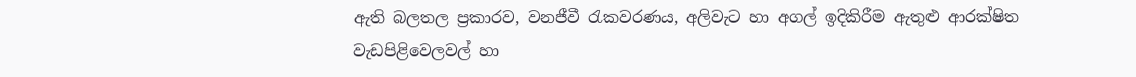ඇති බලතල ප්‍රකාරව, වනජීවී රැකවරණය, අලිවැට හා අගල් ඉදිකිරීම ඇතුළු ආරක්ෂිත වැඩපිළිවෙලවල් හා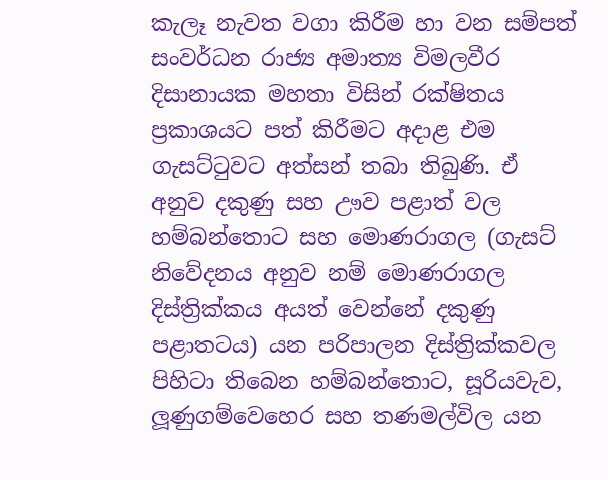කැලෑ නැවත වගා කිරීම හා වන සම්පත් සංවර්ධන රාජ්‍ය අමාත්‍ය විමලවීර දිසානායක මහතා විසින් රක්ෂිතය ප්‍රකාශයට පත් කිරීමට අදාළ එම ගැසට්ටුවට අත්සන් තබා තිබුණි. ඒ අනුව දකුණු සහ ඌව පළාත් වල හම්බන්තොට සහ මොණරාගල (ගැසට් නිවේදනය අනුව නම් මොණරාගල දිස්ත්‍රික්කය අයත් වෙන්නේ දකුණු පළාතටය) යන පරිපාලන දිස්ත්‍රික්කවල පිහිටා තිබෙන හම්බන්තොට, සූරියවැව, ලූණුගම්වෙහෙර සහ තණමල්විල යන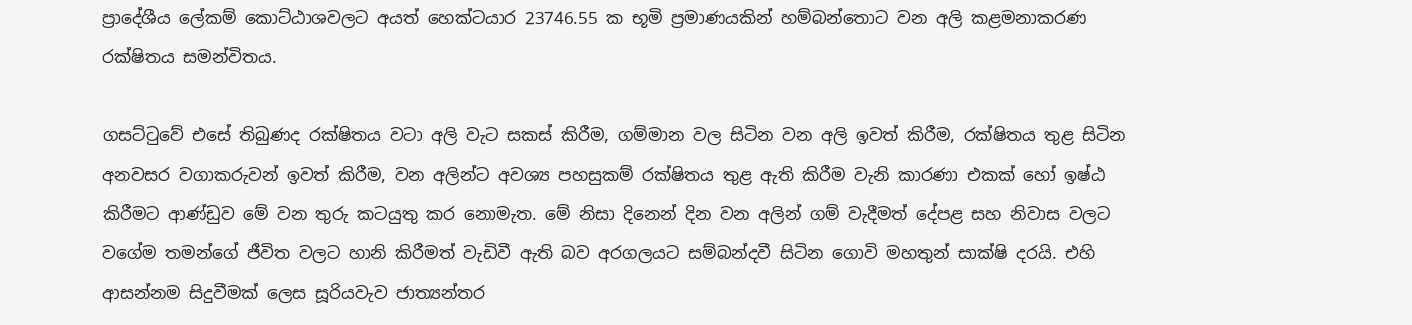ප්‍රාදේශීය ලේකම් කොට්ඨාශවලට අයත් හෙක්ටයාර 23746.55 ක භූමි ප්‍රමාණයකින් හම්බන්තොට වන අලි කළමනාකරණ රක්ෂිතය සමන්විතය.

ගසට්ටුවේ එසේ තිබුණද රක්ෂිතය වටා අලි වැට සකස් කිරීම, ගම්මාන වල සිටින වන අලි ඉවත් කිරීම, රක්ෂිතය තුළ සිටින අනවසර වගාකරුවන් ඉවත් කිරීම, වන අලින්ට අවශ්‍ය පහසුකම් රක්ෂිතය තුළ ඇති කිරීම වැනි කාරණා එකක් හෝ ඉෂ්ඨ කිරීමට ආණ්ඩුව මේ වන තුරු කටයුතු කර නොමැත. මේ නිසා දිනෙන් දින වන අලින් ගම් වැදීමත් දේපළ සහ නිවාස වලට වගේම තමන්ගේ ජීවිත වලට හානි කිරීමත් වැඩිවී ඇති බව අරගලයට සම්බන්දවී සිටින ගොවි මහතුන් සාක්ෂි දරයි. එහි ආසන්නම සිදුවීමක් ලෙස සූරියවැව ජාත්‍යන්තර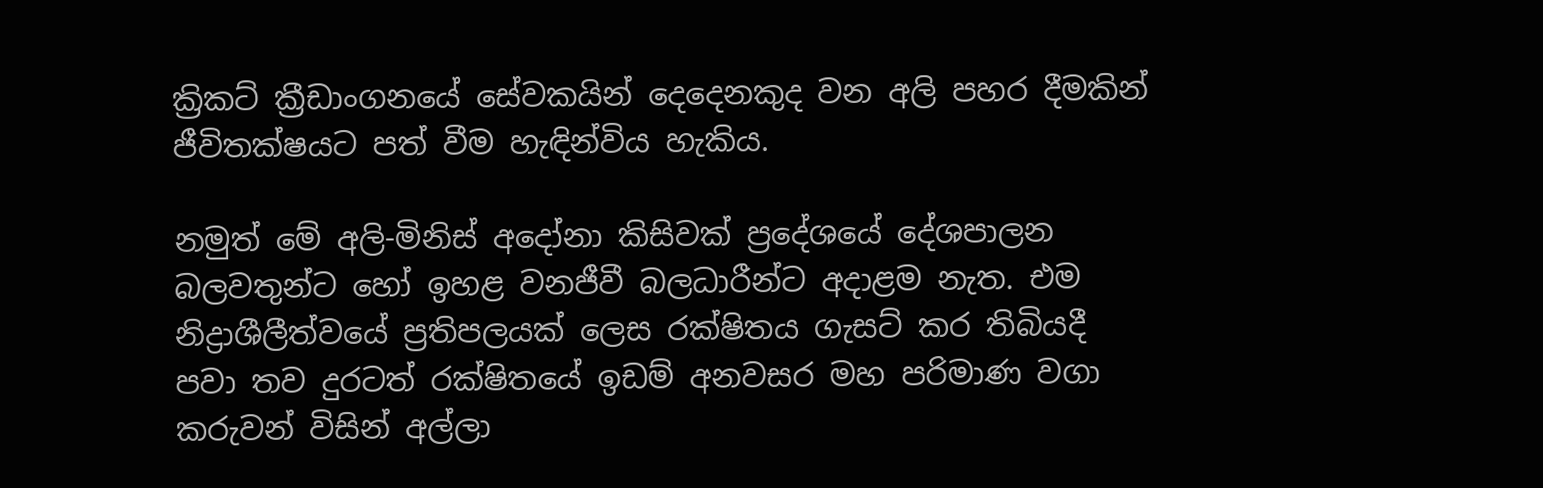ක්‍රිකට් ක්‍රීඩාංගනයේ සේවකයින් දෙදෙනකුද වන අලි පහර දීමකින් ජීවිතක්ෂයට පත් වීම හැඳින්විය හැකිය.

නමුත් මේ අලි-මිනිස් අදෝනා කිසිවක් ප්‍රදේශයේ දේශපාලන බලවතුන්ට හෝ ඉහළ වනජීවී බලධාරීන්ට අදාළම නැත. එම නිද්‍රාශීලීත්වයේ ප්‍රතිපලයක් ලෙස රක්ෂිතය ගැසට් කර තිබියදී පවා තව දුරටත් රක්ෂිතයේ ඉඩම් අනවසර මහ පරිමාණ වගා කරුවන් විසින් අල්ලා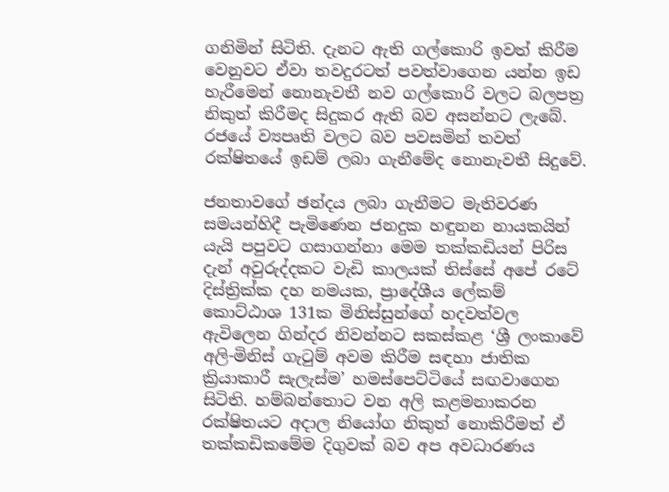ගනිමින් සිටිති. දැනට ඇති ගල්කොරි ඉවත් කිරීම වෙනුවට ඒවා තවදුරටත් පවත්වාගෙන යන්න ඉඩ හැරීමෙන් නොනැවතී නව ගල්කොරි වලට බලපත්‍ර නිකුත් කිරීමද සිදුකර ඇති බව අසන්නට ලැබේ. රජයේ ව්‍යපෘති වලට බව පවසමින් තවත් රක්ෂිතයේ ඉඩම් ලබා ගැනීමේද නොනැවතී සිදුවේ.

ජනතාවගේ ඡන්දය ලබා ගැනීමට මැතිවරණ සමයන්හිදී පැමිණෙන ජනදුක හඳුනන නායකයින් යැයි පපුවට ගසාගන්නා මෙම තක්කඩියන් පිරිස දැන් අවුරුද්දකට වැඩි කාලයක් තිස්සේ අපේ රටේ දිස්ත්‍රික්ක දහ නමයක, ප්‍රාදේශීය ලේකම් කොට්ඨාශ 131ක මිනිස්සුන්ගේ හදවත්වල ඇවිලෙන ගින්දර නිවන්නට සකස්කළ ‘ශ්‍රී ලංකාවේ අලි-මිනිස් ගැටුම් අවම කිරීම සඳහා ජාතික ක්‍රියාකාරී සැලැස්ම’ හමස්පෙට්ටියේ සඟවාගෙන සිටිති. හම්බන්තොට වන අලි කළමනාකරන රක්ෂිතයට අදාල නියෝග නිකුත් නොකිරීමත් ඒ තක්කඩිකමේම දිගුවක් බව අප අවධාරණය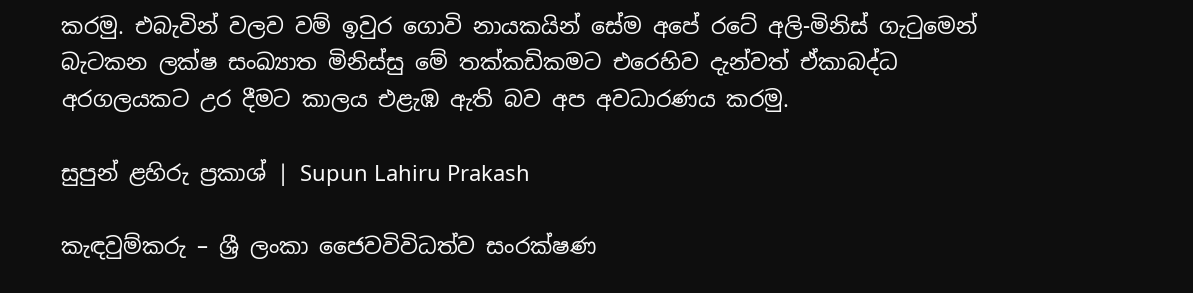කරමු. එබැවින් වලව වම් ඉවුර ගොවි නායකයින් සේම අපේ රටේ අලි-මිනිස් ගැටුමෙන් බැටකන ලක්ෂ සංඛ්‍යාත මිනිස්සු මේ තක්කඩිකමට එරෙහිව දැන්වත් ඒකාබද්ධ අරගලයකට උර දීමට කාලය එළැඹ ඇති බව අප අවධාරණය කරමු.

සුපුන් ළහිරු ප්‍රකාශ් | Supun Lahiru Prakash

කැඳවුම්කරු – ශ්‍රී ලංකා ජෛවවිවිධත්ව සංරක්ෂණ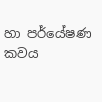හා පර්යේෂණ කවය